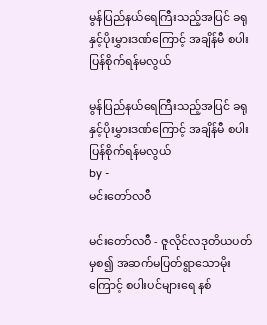မွန်ပြည်နယ်ရေကြီးသည့်အပြင် ခရုနှင့်ပိုးမွှားဒဏ်ကြောင့် အချိန်မီ စပါးပြန်စိုက်ရန်မလွယ်

မွန်ပြည်နယ်ရေကြီးသည့်အပြင် ခရုနှင့်ပိုးမွှားဒဏ်ကြောင့် အချိန်မီ စပါးပြန်စိုက်ရန်မလွယ်
by -
မင်းတော်လဝီ

မင်းတော်လဝီ - ဇူလိုင်လဒုတိယပတ်မှစ၍ အဆက်မပြတ်ရွာသောမိုးကြောင့် စပါးပင်များရေ နစ်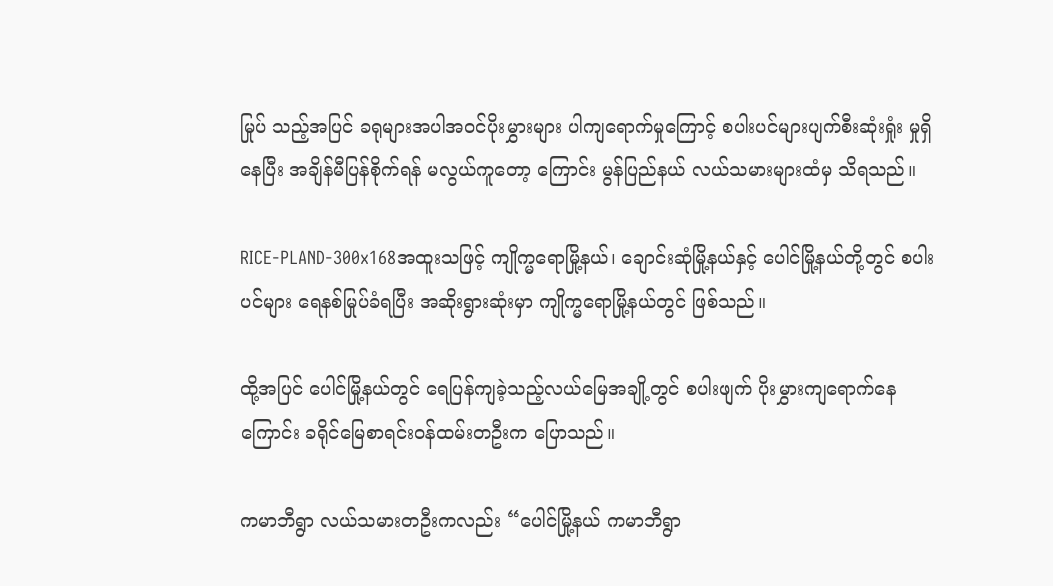မြုပ် သည့်အပြင် ခရုများအပါအဝင်ပိုးမွှားများ ပါကျရောက်မှုကြောင့် စပါးပင်များပျက်စီးဆုံးရှုံး မှုရှိနေပြီး အချိန်မီပြန်စိုက်ရန် မလွယ်ကူတော့ ကြောင်း မွန်ပြည်နယ် လယ်သမားများထံမှ သိရသည်။

RICE-PLAND-300x168အထူးသဖြင့် ကျိုက္မရောမြို့နယ်၊ ချောင်းဆုံမြို့နယ်နှင့် ပေါင်မြို့နယ်တို့တွင် စပါးပင်များ ရေနစ်မြုပ်ခံရပြီး အဆိုးရွားဆုံးမှာ ကျိုက္မရောမြို့နယ်တွင် ဖြစ်သည်။

ထို့အပြင် ပေါင်မြို့နယ်တွင် ရေပြန်ကျခဲ့သည့်လယ်မြေအချို့တွင် စပါးဖျက် ပိုးမွှားကျရောက်နေကြောင်း ခရိုင်မြေစာရင်းဝန်ထမ်းတဦးက ပြောသည်။

ကမာဘီရွာ လယ်သမားတဦးကလည်း “ပေါင်မြို့နယ် ကမာဘီရွာ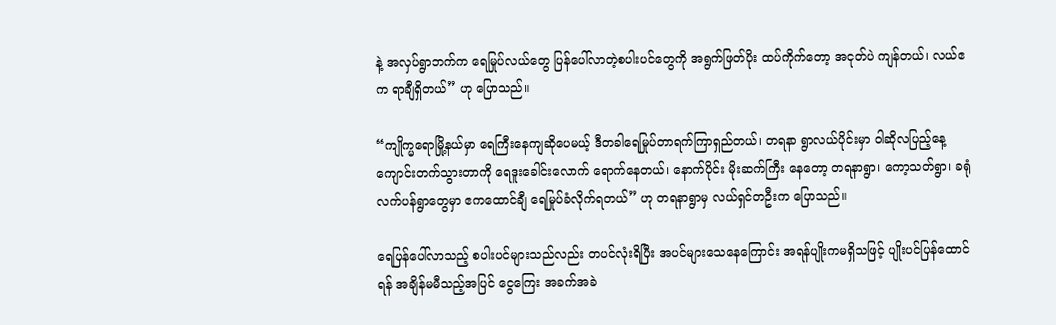နဲ့ အလှပ်ရွာဘက်က ရေမြုပ်လယ်တွေ ပြန်ပေါ်လာတဲ့စပါးပင်တွေကို အရွက်ဖြတ်ပိုး ထပ်ကိုက်တော့ အငုတ်ပဲ ကျန်တယ်၊ လယ်ဧက ရာချီရှိတယ်” ဟု ပြောသည်။

“ကျိုက္မရောမြို့နယ်မှာ ရေကြီးနေကျဆိုပေမယ့် ဒီတခါရေမြုပ်တာရက်ကြာရှည်တယ်၊ တရနာ ရွာလယ်ပိုင်းမှာ ဝါဆိုလပြည့်နေ့ ကျောင်းတက်သွားတာကို ရေဒူးခေါင်းလောက် ရောက်နေတယ်၊ နောက်ပိုင်း မိုးဆက်ကြီး နေတော့ တရနာရွာ၊ ကော့သတ်ရွာ၊ ခရုံလက်ပန်ရွာတွေမှာ ဧကထောင်ချီ ရေမြုပ်ခံလိုက်ရတယ်” ဟု တရနာရွာမှ လယ်ရှင်တဦးက ပြောသည်။

ရေပြန်ပေါ်လာသည့် စပါးပင်များသည်လည်း တပင်လုံးရိပြီး အပင်များသေနေကြောင်း အရန်ပျိုးကမရှိသဖြင့် ပျိုးပင်ပြန်ထောင်ရန် အချိန်မမီသည့်အပြင် ငွေကြေး အခက်အခဲ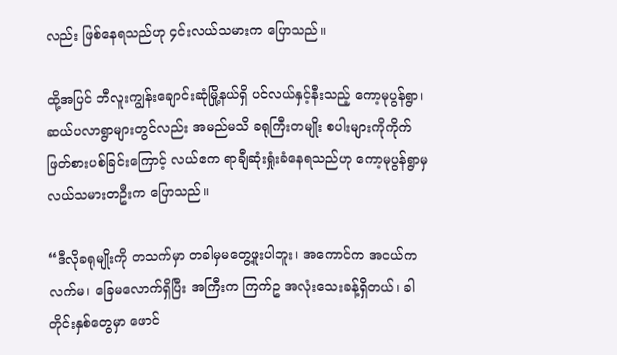လည်း ဖြစ်နေရသည်ဟု ၄င်းလယ်သမားက ပြောသည်။

ထို့အပြင် ဘီလူးကျွန်းချောင်းဆုံမြို့နယ်ရှိ ပင်လယ်နှင့်နီးသည့် ကော့မုပွန်ရွာ၊ ဆယ်ပလာရွာများတွင်လည်း အမည်မသိ ခရုကြီးတမျိုး စပါးများကိုကိုက်ဖြတ်စားပစ်ခြင်းကြောင့် လယ်ဧက ရာချီဆုံးရှုံးခံနေရသည်ဟု ကော့မုပွန်ရွာမှ လယ်သမားတဦးက ပြောသည်။

“ဒီလိုခရုမျိုးကို တသက်မှာ တခါမှမတွေ့ဖူးပါဘူး၊ အကောင်က အငယ်က လက်မ၊ ခြေမလောက်ရှိပြီး အကြီးက ကြက်ဥ အလုံးသေးခန့်ရှိတယ်၊ ခါတိုင်းနှစ်တွေမှာ ဖောင်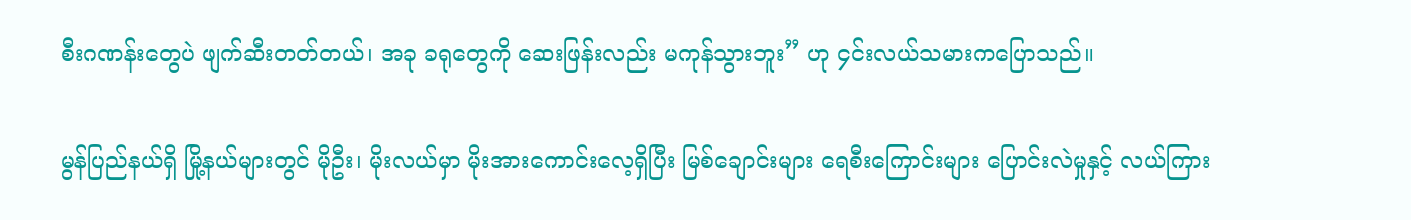စီးဂဏန်းတွေပဲ ဖျက်ဆီးတတ်တယ်၊ အခု ခရုတွေကို ဆေးဖြန်းလည်း မကုန်သွားဘူး” ဟု ၄င်းလယ်သမားကပြောသည်။

မွန်ပြည်နယ်ရှိ မြို့နယ်များတွင် မိုဦး၊ မိုးလယ်မှာ မိုးအားကောင်းလေ့ရှိပြီး မြစ်ချောင်းများ ရေစီးကြောင်းများ ပြောင်းလဲမှုနှင့် လယ်ကြား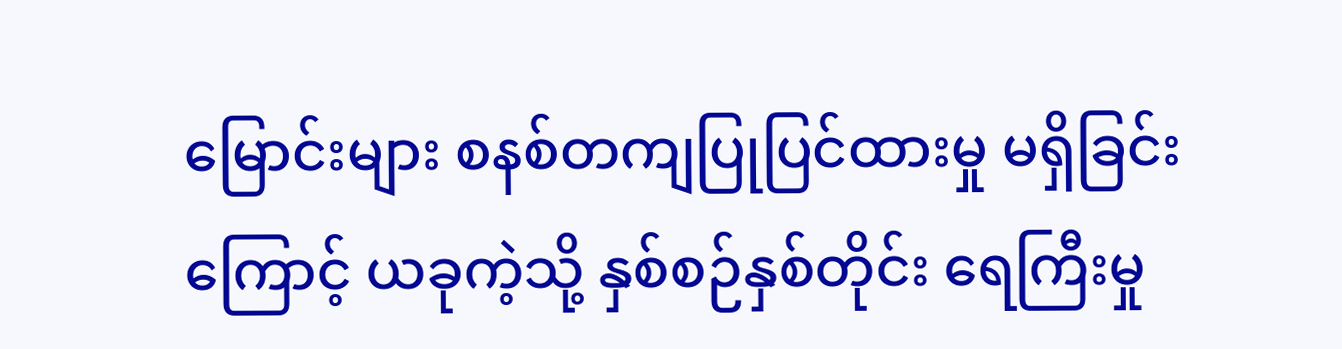မြောင်းများ စနစ်တကျပြုပြင်ထားမှု မရှိခြင်းကြောင့် ယခုကဲ့သို့ နှစ်စဉ်နှစ်တိုင်း ရေကြီးမှု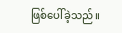ဖြစ်ပေါ်ခဲ့သည်။